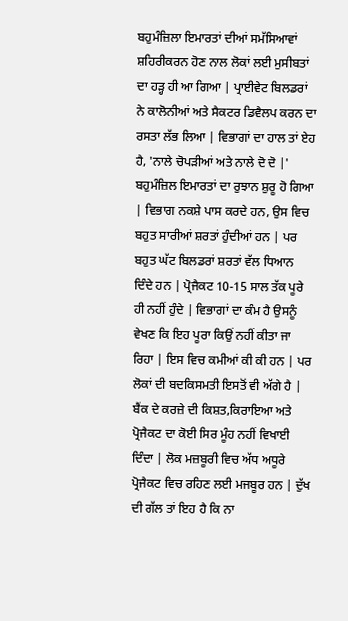ਬਹੁਮੰਜ਼ਿਲਾ ਇਮਾਰਤਾਂ ਦੀਆਂ ਸਮੱਸਿਆਵਾਂ
ਸ਼ਹਿਰੀਕਰਨ ਹੋਣ ਨਾਲ ਲੋਕਾਂ ਲਈ ਮੁਸੀਬਤਾਂ ਦਾ ਹੜ੍ਹ ਹੀ ਆ ਗਿਆ | ਪ੍ਰਾਈਵੇਟ ਬਿਲਡਰਾਂ ਨੇ ਕਾਲੋਨੀਆਂ ਅਤੇ ਸੈਕਟਰ ਡਿਵੈਲਪ ਕਰਨ ਦਾ ਰਸਤਾ ਲੱਭ ਲਿਆ | ਵਿਭਾਗਾਂ ਦਾ ਹਾਲ ਤਾਂ ਏਹ ਹੈ, 'ਨਾਲੇ ਚੋਪੜੀਆਂ ਅਤੇ ਨਾਲੇ ਦੋ ਦੋ |' ਬਹੁਮੰਜ਼ਿਲ ਇਮਾਰਤਾਂ ਦਾ ਰੁਝਾਨ ਸ਼ੁਰੂ ਹੋ ਗਿਆ | ਵਿਭਾਗ ਨਕਸ਼ੇ ਪਾਸ ਕਰਦੇ ਹਨ, ਉਸ ਵਿਚ ਬਹੁਤ ਸਾਰੀਆਂ ਸ਼ਰਤਾਂ ਹੁੰਦੀਆਂ ਹਨ | ਪਰ ਬਹੁਤ ਘੱਟ ਬਿਲਡਰਾਂ ਸ਼ਰਤਾਂ ਵੱਲ ਧਿਆਨ ਦਿੰਦੇ ਹਨ | ਪ੍ਰੋਜੈਕਟ 10-15 ਸਾਲ ਤੱਕ ਪੂਰੇ ਹੀ ਨਹੀਂ ਹੁੰਦੇ | ਵਿਭਾਗਾਂ ਦਾ ਕੰਮ ਹੈ ਉਸਨੂੰ ਵੇਖਣ ਕਿ ਇਹ ਪੂਰਾ ਕਿਉਂ ਨਹੀਂ ਕੀਤਾ ਜਾ ਰਿਹਾ | ਇਸ ਵਿਚ ਕਮੀਆਂ ਕੀ ਕੀ ਹਨ | ਪਰ ਲੋਕਾਂ ਦੀ ਬਦਕਿਸਮਤੀ ਇਸਤੋਂ ਵੀ ਅੱਗੇ ਹੈ | ਬੈਂਕ ਦੇ ਕਰਜ਼ੇ ਦੀ ਕਿਸ਼ਤ,ਕਿਰਾਇਆ ਅਤੇ ਪ੍ਰੋਜੈਕਟ ਦਾ ਕੋਈ ਸਿਰ ਮੂੰਹ ਨਹੀਂ ਵਿਖਾਈ ਦਿੰਦਾ | ਲੋਕ ਮਜ਼ਬੂਰੀ ਵਿਚ ਅੱਧ ਅਧੂਰੇ ਪ੍ਰੋਜੈਕਟ ਵਿਚ ਰਹਿਣ ਲਈ ਮਜਬੂਰ ਹਨ | ਦੁੱਖ ਦੀ ਗੱਲ ਤਾਂ ਇਹ ਹੈ ਕਿ ਨਾ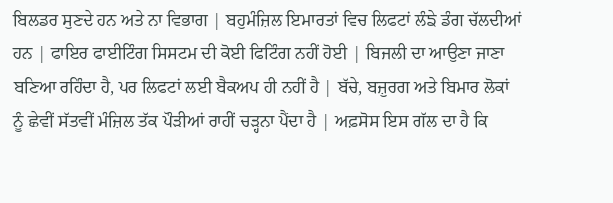ਬਿਲਡਰ ਸੁਣਦੇ ਹਨ ਅਤੇ ਨਾ ਵਿਭਾਗ | ਬਹੁਮੰਜ਼ਿਲ ਇਮਾਰਤਾਂ ਵਿਚ ਲਿਫਟਾਂ ਲੰਙੇ ਡੰਗ ਚੱਲਦੀਆਂ ਹਨ | ਫਾਇਰ ਫਾਈਟਿੰਗ ਸਿਸਟਮ ਦੀ ਕੋਈ ਫਿਟਿੰਗ ਨਹੀਂ ਹੋਈ | ਬਿਜਲੀ ਦਾ ਆਉਣਾ ਜਾਣਾ ਬਣਿਆ ਰਹਿੰਦਾ ਹੈ, ਪਰ ਲਿਫਟਾਂ ਲਈ ਬੈਕਅਪ ਹੀ ਨਹੀਂ ਹੈ | ਬੱਚੇ, ਬਜ਼ੁਰਗ ਅਤੇ ਬਿਮਾਰ ਲੋਕਾਂ ਨੂੰ ਛੇਵੀਂ ਸੱਤਵੀਂ ਮੰਜ਼ਿਲ ਤੱਕ ਪੌੜੀਆਂ ਰਾਹੀਂ ਚੜ੍ਹਨਾ ਪੈਂਦਾ ਹੈ | ਅਫ਼ਸੋਸ ਇਸ ਗੱਲ ਦਾ ਹੈ ਕਿ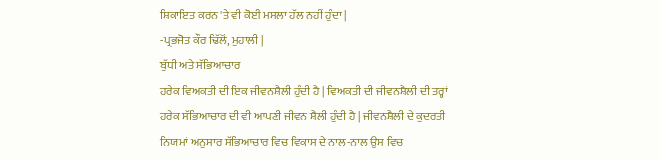ਸ਼ਿਕਾਇਤ ਕਰਨ 'ਤੇ ਵੀ ਕੋਈ ਮਸਲਾ ਹੱਲ ਨਹੀਂ ਹੁੰਦਾ |
-ਪ੍ਰਭਜੋਤ ਕੌਰ ਢਿੱਲੋਂ, ਮੁਹਾਲੀ |
ਬੁੱਧੀ ਅਤੇ ਸੱਭਿਆਚਾਰ
ਹਰੇਕ ਵਿਅਕਤੀ ਦੀ ਇਕ ਜੀਵਨਸ਼ੈਲੀ ਹੁੰਦੀ ਹੈ | ਵਿਅਕਤੀ ਦੀ ਜੀਵਨਸ਼ੈਲੀ ਦੀ ਤਰ੍ਹਾਂ ਹਰੇਕ ਸੱਭਿਆਚਾਰ ਦੀ ਵੀ ਆਪਣੀ ਜੀਵਨ ਸ਼ੈਲੀ ਹੁੰਦੀ ਹੈ | ਜੀਵਨਸ਼ੈਲੀ ਦੇ ਕੁਦਰਤੀ ਨਿਯਮਾਂ ਅਨੁਸਾਰ ਸੱਭਿਆਚਾਰ ਵਿਚ ਵਿਕਾਸ ਦੇ ਨਾਲ-ਨਾਲ ਉਸ ਵਿਚ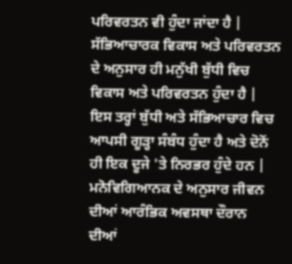ਪਰਿਵਰਤਨ ਵੀ ਹੁੰਦਾ ਜਾਂਦਾ ਹੈ | ਸੱਭਿਆਚਾਰਕ ਵਿਕਾਸ ਅਤੇ ਪਰਿਵਰਤਨ ਦੇ ਅਨੁਸਾਰ ਹੀ ਮਨੁੱਖੀ ਬੁੱਧੀ ਵਿਚ ਵਿਕਾਸ ਅਤੇ ਪਰਿਵਰਤਨ ਹੁੰਦਾ ਹੈ | ਇਸ ਤਰ੍ਹਾਂ ਬੁੱਧੀ ਅਤੇ ਸੱਭਿਆਚਾਰ ਵਿਚ ਆਪਸੀ ਗੂੜ੍ਹਾ ਸੰਬੰਧ ਹੁੰਦਾ ਹੈ ਅਤੇ ਦੋਨੋਂ ਹੀ ਇਕ ਦੂਜੇ 'ਤੇ ਨਿਰਭਰ ਹੁੰਦੇ ਹਨ | ਮਨੋਵਿਗਿਆਨਕ ਦੇ ਅਨੁਸਾਰ ਜੀਵਨ ਦੀਆਂ ਆਰੰਭਿਕ ਅਵਸਥਾ ਦੌਰਾਨ ਦੀਆਂ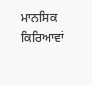ਮਾਨਸਿਕ ਕਿਰਿਆਵਾਂ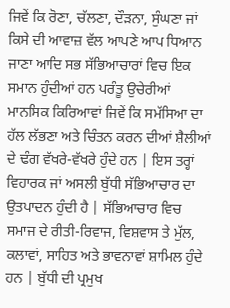ਜਿਵੇਂ ਕਿ ਰੋਣਾ, ਚੱਲਣਾ, ਦੌੜਨਾ, ਸੁੰਘਣਾ ਜਾਂ ਕਿਸੇ ਦੀ ਆਵਾਜ਼ ਵੱਲ ਆਪਣੇ ਆਪ ਧਿਆਨ ਜਾਣਾ ਆਦਿ ਸਭ ਸੱਭਿਆਚਾਰਾਂ ਵਿਚ ਇਕ ਸਮਾਨ ਹੁੰਦੀਆਂ ਹਨ ਪਰੰਤੂ ਉਚੇਰੀਆਂ ਮਾਨਸਿਕ ਕਿਰਿਆਵਾਂ ਜਿਵੇਂ ਕਿ ਸਮੱਸਿਆ ਦਾ ਹੱਲ ਲੱਭਣਾ ਅਤੇ ਚਿੰਤਨ ਕਰਨ ਦੀਆਂ ਸ਼ੈਲੀਆਂ ਦੇ ਢੰਗ ਵੱਖਰੇ-ਵੱਖਰੇ ਹੁੰਦੇ ਹਨ | ਇਸ ਤਰ੍ਹਾਂ ਵਿਹਾਰਕ ਜਾਂ ਅਸਲੀ ਬੁੱਧੀ ਸੱਭਿਆਚਾਰ ਦਾ ਉਤਪਾਦਨ ਹੁੰਦੀ ਹੈ | ਸੱਭਿਆਚਾਰ ਵਿਚ ਸਮਾਜ ਦੇ ਰੀਤੀ-ਰਿਵਾਜ, ਵਿਸ਼ਵਾਸ ਤੇ ਮੁੱਲ, ਕਲਾਵਾਂ, ਸਾਹਿਤ ਅਤੇ ਭਾਵਨਾਵਾਂ ਸ਼ਾਮਿਲ ਹੁੰਦੇ ਹਨ | ਬੁੱਧੀ ਦੀ ਪ੍ਰਮੁਖ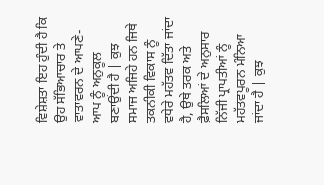ਵਿਸ਼ੇਸ਼ਤਾ ਇਹ ਹੁੰਦੀ ਹੈ ਕਿ ਉਹ ਸੱਭਿਆਚਾਰ ਤੇ ਵਾਤਾਵਰਨ ਦੇ ਆਪਣੇ-ਆਪ ਨੂੰ ਅਨੁਕੂਲ ਬਣਾਉਂਦੀ ਹੈ | ਕੁਝ ਸਮਾਜ ਅਜਿਹੇ ਹਨ ਜਿਥੇ ਤਕਨੀਕੀ ਵਿਕਾਸ ਨੂੰ ਵਧੇਰੇ ਮਹੱਤਵ ਦਿੱਤਾ ਜਾਂਦਾ ਹੈ, ਉਥੇ ਤਰਕ ਅਤੇ ਫ਼ੈਸਲਿਆਂ ਦੇ ਅਨੁਸਾਰ ਨਿੱਜੀ ਪ੍ਰਾਪਤੀਆਂ ਨੂੰ ਮਹੱਤਵਪੂਰਨ ਮੰਨਿਆ ਜਾਂਦਾ ਹੈ | ਕੁਝ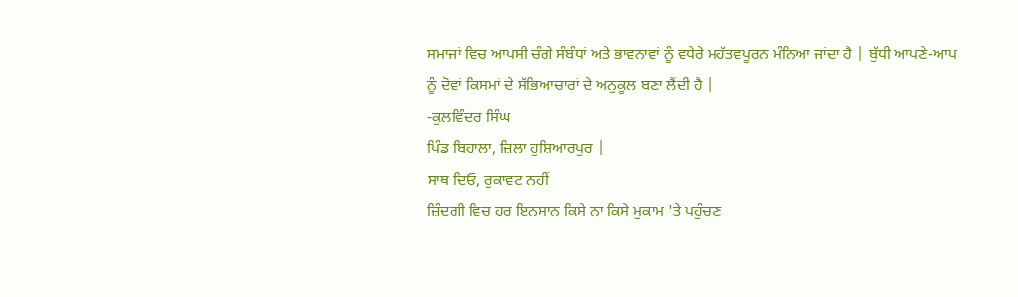ਸਮਾਜਾਂ ਵਿਚ ਆਪਸੀ ਚੰਗੇ ਸੰਬੰਧਾਂ ਅਤੇ ਭਾਵਨਾਵਾਂ ਨੂੰ ਵਧੇਰੇ ਮਹੱਤਵਪੂਰਨ ਮੰਨਿਆ ਜਾਂਦਾ ਹੈ | ਬੁੱਧੀ ਆਪਣੇ-ਆਪ ਨੂੰ ਦੋਵਾਂ ਕਿਸਮਾਂ ਦੇ ਸੱਭਿਆਚਾਰਾਂ ਦੇ ਅਨੁਕੂਲ ਬਣਾ ਲੈਂਦੀ ਹੈ |
-ਕੁਲਵਿੰਦਰ ਸਿੰਘ
ਪਿੰਡ ਬਿਹਾਲਾ, ਜ਼ਿਲਾ ਹੁਸ਼ਿਆਰਪੁਰ |
ਸਾਥ ਦਿਓ, ਰੁਕਾਵਟ ਨਹੀਂ
ਜ਼ਿੰਦਗੀ ਵਿਚ ਹਰ ਇਨਸਾਨ ਕਿਸੇ ਨਾ ਕਿਸੇ ਮੁਕਾਮ 'ਤੇ ਪਹੁੰਚਣ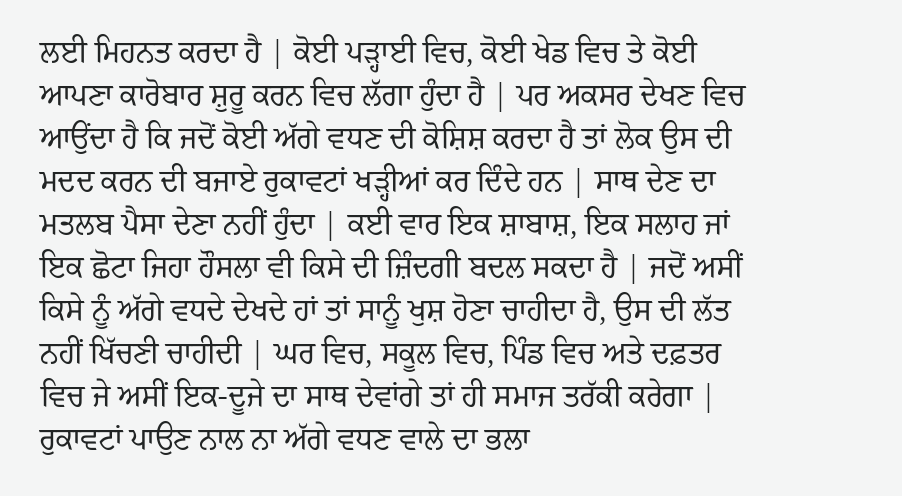ਲਈ ਮਿਹਨਤ ਕਰਦਾ ਹੈ | ਕੋਈ ਪੜ੍ਹਾਈ ਵਿਚ, ਕੋਈ ਖੇਡ ਵਿਚ ਤੇ ਕੋਈ ਆਪਣਾ ਕਾਰੋਬਾਰ ਸ਼ੁਰੂ ਕਰਨ ਵਿਚ ਲੱਗਾ ਹੁੰਦਾ ਹੈ | ਪਰ ਅਕਸਰ ਦੇਖਣ ਵਿਚ ਆਉਂਦਾ ਹੈ ਕਿ ਜਦੋਂ ਕੋਈ ਅੱਗੇ ਵਧਣ ਦੀ ਕੋਸ਼ਿਸ਼ ਕਰਦਾ ਹੈ ਤਾਂ ਲੋਕ ਉਸ ਦੀ ਮਦਦ ਕਰਨ ਦੀ ਬਜਾਏ ਰੁਕਾਵਟਾਂ ਖੜ੍ਹੀਆਂ ਕਰ ਦਿੰਦੇ ਹਨ | ਸਾਥ ਦੇਣ ਦਾ ਮਤਲਬ ਪੈਸਾ ਦੇਣਾ ਨਹੀਂ ਹੁੰਦਾ | ਕਈ ਵਾਰ ਇਕ ਸ਼ਾਬਾਸ਼, ਇਕ ਸਲਾਹ ਜਾਂ ਇਕ ਛੋਟਾ ਜਿਹਾ ਹੌਸਲਾ ਵੀ ਕਿਸੇ ਦੀ ਜ਼ਿੰਦਗੀ ਬਦਲ ਸਕਦਾ ਹੈ | ਜਦੋਂ ਅਸੀਂ ਕਿਸੇ ਨੂੰ ਅੱਗੇ ਵਧਦੇ ਦੇਖਦੇ ਹਾਂ ਤਾਂ ਸਾਨੂੰ ਖੁਸ਼ ਹੋਣਾ ਚਾਹੀਦਾ ਹੈ, ਉਸ ਦੀ ਲੱਤ ਨਹੀਂ ਖਿੱਚਣੀ ਚਾਹੀਦੀ | ਘਰ ਵਿਚ, ਸਕੂਲ ਵਿਚ, ਪਿੰਡ ਵਿਚ ਅਤੇ ਦਫ਼ਤਰ ਵਿਚ ਜੇ ਅਸੀਂ ਇਕ-ਦੂਜੇ ਦਾ ਸਾਥ ਦੇਵਾਂਗੇ ਤਾਂ ਹੀ ਸਮਾਜ ਤਰੱਕੀ ਕਰੇਗਾ | ਰੁਕਾਵਟਾਂ ਪਾਉਣ ਨਾਲ ਨਾ ਅੱਗੇ ਵਧਣ ਵਾਲੇ ਦਾ ਭਲਾ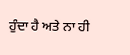ਹੁੰਦਾ ਹੈ ਅਤੇ ਨਾ ਹੀ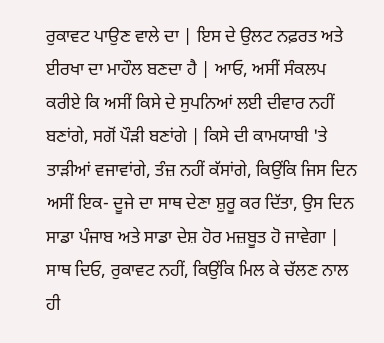ਰੁਕਾਵਟ ਪਾਉਣ ਵਾਲੇ ਦਾ | ਇਸ ਦੇ ਉਲਟ ਨਫ਼ਰਤ ਅਤੇ ਈਰਖਾ ਦਾ ਮਾਹੌਲ ਬਣਦਾ ਹੈ | ਆਓ, ਅਸੀਂ ਸੰਕਲਪ ਕਰੀਏ ਕਿ ਅਸੀਂ ਕਿਸੇ ਦੇ ਸੁਪਨਿਆਂ ਲਈ ਦੀਵਾਰ ਨਹੀਂ ਬਣਾਂਗੇ, ਸਗੋਂ ਪੌੜੀ ਬਣਾਂਗੇ | ਕਿਸੇ ਦੀ ਕਾਮਯਾਬੀ 'ਤੇ ਤਾੜੀਆਂ ਵਜਾਵਾਂਗੇ, ਤੰਜ਼ ਨਹੀਂ ਕੱਸਾਂਗੇ, ਕਿਉਂਕਿ ਜਿਸ ਦਿਨ ਅਸੀਂ ਇਕ- ਦੂਜੇ ਦਾ ਸਾਥ ਦੇਣਾ ਸ਼ੁਰੂ ਕਰ ਦਿੱਤਾ, ਉਸ ਦਿਨ ਸਾਡਾ ਪੰਜਾਬ ਅਤੇ ਸਾਡਾ ਦੇਸ਼ ਹੋਰ ਮਜ਼ਬੂਤ ਹੋ ਜਾਵੇਗਾ | ਸਾਥ ਦਿਓ, ਰੁਕਾਵਟ ਨਹੀਂ, ਕਿਉਂਕਿ ਮਿਲ ਕੇ ਚੱਲਣ ਨਾਲ ਹੀ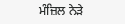ਮੰਜ਼ਿਲ ਨੇੜੇ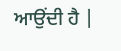ਆਉਂਦੀ ਹੈ |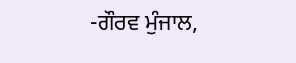-ਗੌਰਵ ਮੁੰਜਾਲ,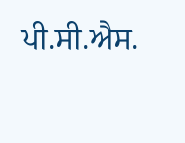ਪੀ.ਸੀ.ਐਸ.